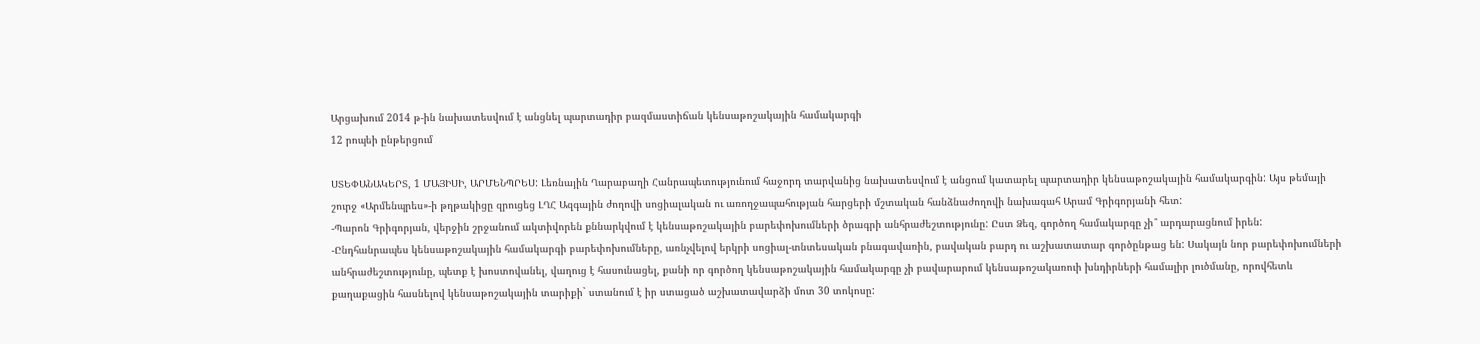Արցախում 2014 թ-ին նախատեսվում է անցնել պարտադիր բազմաստիճան կենսաթոշակային համակարգի
12 րոպեի ընթերցում

ՍՏԵՓԱՆԱԿԵՐՏ, 1 ՄԱՅԻՍԻ, ԱՐՄԵՆՊՐԵՍ: Լեռնային Ղարաբաղի Հանրապետությունում հաջորդ տարվանից նախատեսվում է անցում կատարել պարտադիր կենսաթոշակային համակարգին: Այս թեմայի շուրջ «Արմենպրես»-ի թղթակիցը զրուցեց ԼՂՀ Ազգային ժողովի սոցիալական ու առողջապահության հարցերի մշտական հանձնաժողովի նախագահ Արամ Գրիգորյանի հետ:
-Պարոն Գրիգորյան, վերջին շրջանում ակտիվորեն քննարկվում է կենսաթոշակային բարեփոխումների ծրագրի անհրաժեշտությունը: Ըստ Ձեզ, գործող համակարգը չի՞ արդարացնում իրեն:
-Ընդհանրապես կենսաթոշակային համակարգի բարեփոխումները, առնչվելով երկրի սոցիալ-տնտեսական բնագավառին, բավական բարդ ու աշխատատար գործընթաց են: Սակայն նոր բարեփոխումների անհրաժեշտությունը, պետք է խոստովանել, վաղուց է հասունացել, քանի որ գործող կենսաթոշակային համակարգը չի բավարարում կենսաթոշակառուի խնդիրների համալիր լուծմանը, որովհետև քաղաքացին հասնելով կենսաթոշակային տարիքի` ստանում է իր ստացած աշխատավարձի մոտ 30 տոկոսը: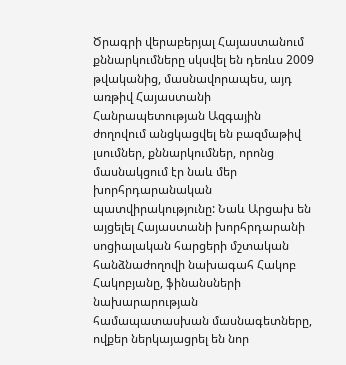Ծրագրի վերաբերյալ Հայաստանում քննարկումները սկսվել են դեռևս 2009 թվականից, մասնավորապես, այդ առթիվ Հայաստանի Հանրապետության Ազգային ժողովում անցկացվել են բազմաթիվ լսումներ, քննարկումներ, որոնց մասնակցում էր նաև մեր խորհրդարանական պատվիրակությունը: Նաև Արցախ են այցելել Հայաստանի խորհրդարանի սոցիալական հարցերի մշտական հանձնաժողովի նախագահ Հակոբ Հակոբյանը, ֆինանսների նախարարության համապատասխան մասնագետները, ովքեր ներկայացրել են նոր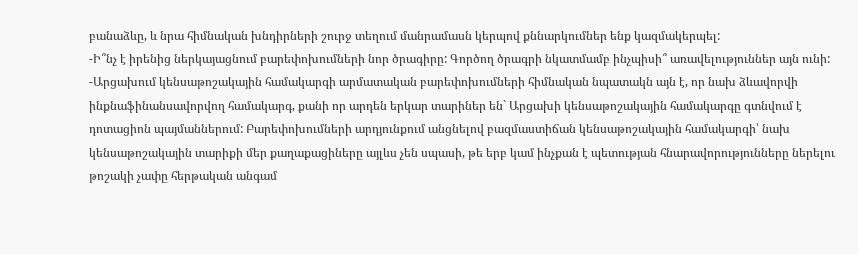բանաձևը, և նրա հիմնական խնդիրների շուրջ տեղում մանրամասն կերպով քննարկումներ ենք կազմակերպել:
-Ի՞նչ է իրենից ներկայացնում բարեփոխումների նոր ծրագիրը: Գործող ծրագրի նկատմամբ ինչպիսի՞ առավելություններ այն ունի:
-Արցախում կենսաթոշակային համակարգի արմատական բարեփոխումների հիմնական նպատակն այն է, որ նախ ձևավորվի ինքնաֆինանսավորվող համակարգ, քանի որ արդեն երկար տարիներ են` Արցախի կենսաթոշակային համակարգը գտնվում է դոտացիոն պայմաններում: Բարեփոխումների արդյունքում անցնելով բազմաստիճան կենսաթոշակային համակարգի՝ նախ կենսաթոշակային տարիքի մեր քաղաքացիները այլևս չեն սպասի, թե երբ կամ ինչքան է պետության հնարավորությունները ներելու թոշակի չափը հերթական անգամ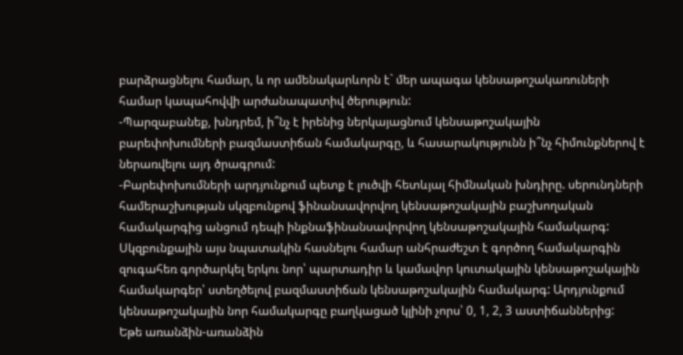բարձրացնելու համար, և որ ամենակարևորն է` մեր ապագա կենսաթոշակառուների համար կապահովվի արժանապատիվ ծերություն:
-Պարզաբանեք, խնդրեմ, ի՞նչ է իրենից ներկայացնում կենսաթոշակային բարեփոխումների բազմաստիճան համակարգը, և հասարակությունն ի՞նչ հիմունքներով է ներառվելու այդ ծրագրում:
-Բարեփոխումների արդյունքում պետք է լուծվի հետևյալ հիմնական խնդիրը. սերունդների համերաշխության սկզբունքով ֆինանսավորվող կենսաթոշակային բաշխողական համակարգից անցում դեպի ինքնաֆինանսավորվող կենսաթոշակային համակարգ: Սկզբունքային այս նպատակին հասնելու համար անհրաժեշտ է գործող համակարգին զուգահեռ գործարկել երկու նոր՝ պարտադիր և կամավոր կուտակային կենսաթոշակային համակարգեր՝ ստեղծելով բազմաստիճան կենսաթոշակային համակարգ: Արդյունքում կենսաթոշակային նոր համակարգը բաղկացած կլինի չորս՝ 0, 1, 2, 3 աստիճաններից:
Եթե առանձին-առանձին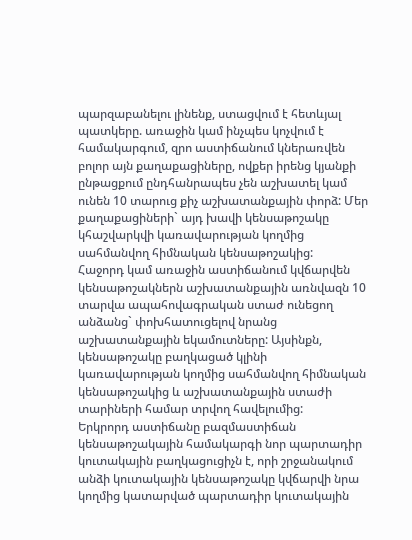պարզաբանելու լինենք, ստացվում է հետևյալ պատկերը. առաջին կամ ինչպես կոչվում է համակարգում, զրո աստիճանում կներառվեն բոլոր այն քաղաքացիները, ովքեր իրենց կյանքի ընթացքում ընդհանրապես չեն աշխատել կամ ունեն 10 տարուց քիչ աշխատանքային փորձ: Մեր քաղաքացիների` այդ խավի կենսաթոշակը կհաշվարկվի կառավարության կողմից սահմանվող հիմնական կենսաթոշակից:
Հաջորդ կամ առաջին աստիճանում կվճարվեն կենսաթոշակներն աշխատանքային առնվազն 10 տարվա ապահովագրական ստաժ ունեցող անձանց` փոխհատուցելով նրանց աշխատանքային եկամուտները: Այսինքն, կենսաթոշակը բաղկացած կլինի կառավարության կողմից սահմանվող հիմնական կենսաթոշակից և աշխատանքային ստաժի տարիների համար տրվող հավելումից:
Երկրորդ աստիճանը բազմաստիճան կենսաթոշակային համակարգի նոր պարտադիր կուտակային բաղկացուցիչն է, որի շրջանակում անձի կուտակային կենսաթոշակը կվճարվի նրա կողմից կատարված պարտադիր կուտակային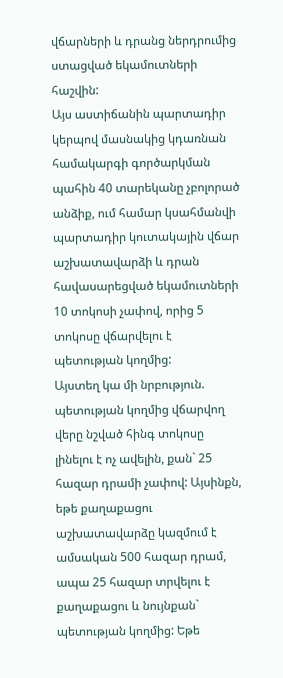վճարների և դրանց ներդրումից ստացված եկամուտների հաշվին:
Այս աստիճանին պարտադիր կերպով մասնակից կդառնան համակարգի գործարկման պահին 40 տարեկանը չբոլորած անձիք, ում համար կսահմանվի պարտադիր կուտակային վճար աշխատավարձի և դրան հավասարեցված եկամուտների 10 տոկոսի չափով, որից 5 տոկոսը վճարվելու է պետության կողմից:
Այստեղ կա մի նրբություն. պետության կողմից վճարվող վերը նշված հինգ տոկոսը լինելու է ոչ ավելին, քան` 25 հազար դրամի չափով: Այսինքն, եթե քաղաքացու աշխատավարձը կազմում է ամսական 500 հազար դրամ, ապա 25 հազար տրվելու է քաղաքացու և նույնքան` պետության կողմից: Եթե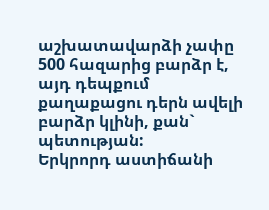աշխատավարձի չափը 500 հազարից բարձր է, այդ դեպքում քաղաքացու դերն ավելի բարձր կլինի, քան` պետության:
Երկրորդ աստիճանի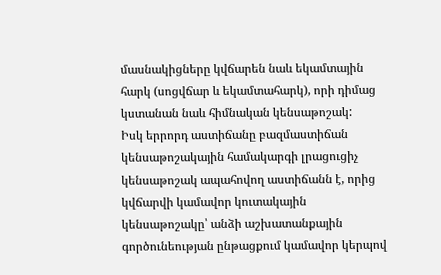մասնակիցները կվճարեն նաև եկամտային հարկ (սոցվճար և եկամտահարկ), որի դիմաց կստանան նաև հիմնական կենսաթոշակ:
Իսկ երրորդ աստիճանը բազմաստիճան կենսաթոշակային համակարգի լրացուցիչ կենսաթոշակ ապահովող աստիճանն է, որից կվճարվի կամավոր կուտակային կենսաթոշակը՝ անձի աշխատանքային գործունեության ընթացքում կամավոր կերպով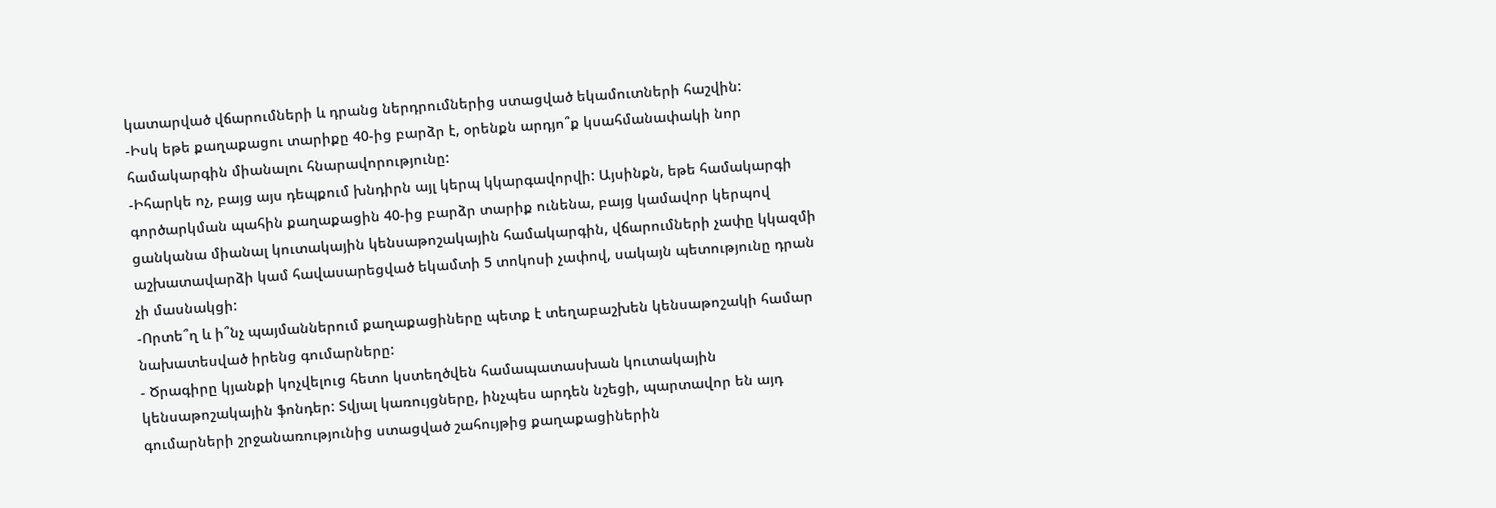կատարված վճարումների և դրանց ներդրումներից ստացված եկամուտների հաշվին:
-Իսկ եթե քաղաքացու տարիքը 40-ից բարձր է, օրենքն արդյո՞ք կսահմանափակի նոր համակարգին միանալու հնարավորությունը:
-Իհարկե ոչ, բայց այս դեպքում խնդիրն այլ կերպ կկարգավորվի: Այսինքն, եթե համակարգի գործարկման պահին քաղաքացին 40-ից բարձր տարիք ունենա, բայց կամավոր կերպով ցանկանա միանալ կուտակային կենսաթոշակային համակարգին, վճարումների չափը կկազմի աշխատավարձի կամ հավասարեցված եկամտի 5 տոկոսի չափով, սակայն պետությունը դրան չի մասնակցի:
-Որտե՞ղ և ի՞նչ պայմաններում քաղաքացիները պետք է տեղաբաշխեն կենսաթոշակի համար նախատեսված իրենց գումարները:
- Ծրագիրը կյանքի կոչվելուց հետո կստեղծվեն համապատասխան կուտակային կենսաթոշակային ֆոնդեր: Տվյալ կառույցները, ինչպես արդեն նշեցի, պարտավոր են այդ գումարների շրջանառությունից ստացված շահույթից քաղաքացիներին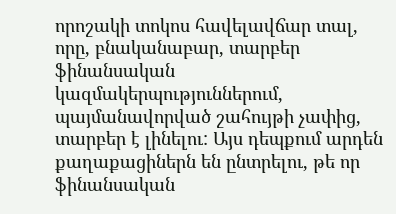որոշակի տոկոս հավելավճար տալ, որը, բնականաբար, տարբեր ֆինանսական կազմակերպություններում, պայմանավորված շահույթի չափից, տարբեր է լինելու: Այս դեպքում արդեն քաղաքացիներն են ընտրելու, թե որ ֆինանսական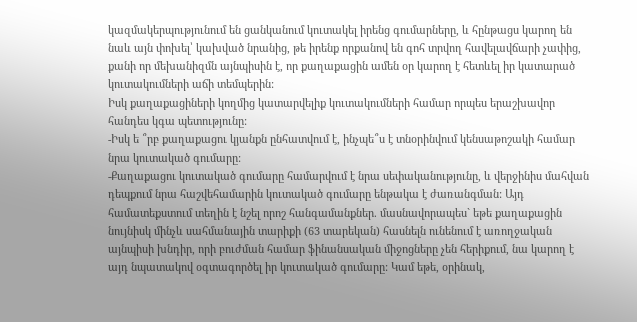կազմակերպությունում են ցանկանում կուտակել իրենց գումարները, և հընթացս կարող են նաև այն փոխել՝ կախված նրանից, թե իրենք որքանով են գոհ տրվող հավելավճարի չափից, քանի որ մեխանիզմն այնպիսին է, որ քաղաքացին ամեն օր կարող է հետևել իր կատարած կուտակումների աճի տեմպերին:
Իսկ քաղաքացիների կողմից կատարվելիք կուտակումների համար որպես երաշխավոր հանդես կգա պետությունը:
-Իսկ ե ՞րբ քաղաքացու կյանքն ընհատվում է, ինչպե՞ս է տնօրինվում կենսաթոշակի համար նրա կուտակած գումարը:
-Քաղաքացու կուտակած գումարը համարվում է նրա սեփականությունը, և վերջինիս մահվան դեպքում նրա հաշվեհամարին կուտակած գումարը ենթակա է ժառանգման: Այդ համատեքստում տեղին է նշել որոշ հանգամանքներ. մասնավորապես` եթե քաղաքացին նույնիսկ մինչև սահմանային տարիքի (63 տարեկան) հասնելն ունենում է առողջական այնպիսի խնդիր, որի բուժման համար ֆինանսական միջոցները չեն հերիքում, նա կարող է այդ նպատակով օգտագործել իր կուտակած գումարը: Կամ եթե, օրինակ,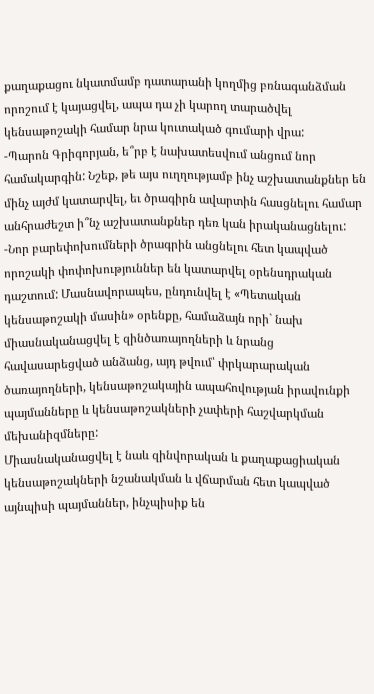քաղաքացու նկատմամբ դատարանի կողմից բռնագանձման որոշում է կայացվել, ապա դա չի կարող տարածվել կենսաթոշակի համար նրա կուտակած գումարի վրա:
-Պարոն Գրիգորյան, ե՞րբ է նախատեսվում անցում նոր համակարգին: Նշեք, թե այս ուղղությամբ ինչ աշխատանքներ են մինչ այժմ կատարվել, եւ ծրագիրն ավարտին հասցնելու համար անհրաժեշտ ի՞նչ աշխատանքներ դեռ կան իրականացնելու:
-Նոր բարեփոխումների ծրագրին անցնելու հետ կապված որոշակի փոփոխություններ են կատարվել օրենսդրական դաշտում: Մասնավորապես, ընդունվել է «Պետական կենսաթոշակի մասին» օրենքը, համաձայն որի` նախ միասնականացվել է զինծառայողների և նրանց հավասարեցված անձանց, այդ թվում՝ փրկարարական ծառայողների, կենսաթոշակային ապահովության իրավունքի պայմանները և կենսաթոշակների չափերի հաշվարկման մեխանիզմները:
Միասնականացվել է նաև զինվորական և քաղաքացիական կենսաթոշակների նշանակման և վճարման հետ կապված այնպիսի պայմաններ, ինչպիսիք են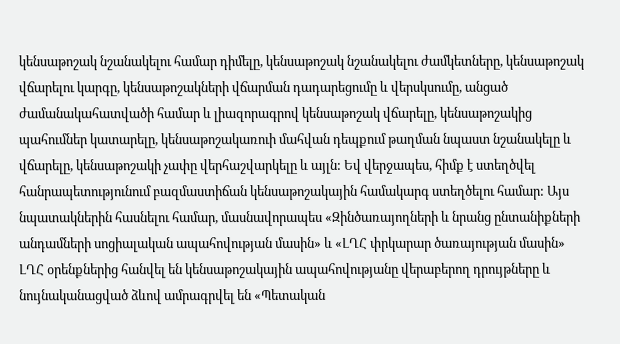կենսաթոշակ նշանակելու համար դիմելը, կենսաթոշակ նշանակելու ժամկետները, կենսաթոշակ վճարելու կարգը, կենսաթոշակների վճարման դադարեցումը և վերսկսումը, անցած ժամանակահատվածի համար և լիազորագրով կենսաթոշակ վճարելը, կենսաթոշակից պահումներ կատարելը, կենսաթոշակառուի մահվան դեպքում թաղման նպաստ նշանակելը և վճարելը, կենսաթոշակի չափը վերհաշվարկելը և այլն: Եվ վերջապես, հիմք է ստեղծվել հանրապետությունում բազմաստիճան կենսաթոշակային համակարգ ստեղծելու համար: Այս նպատակներին հասնելու համար, մասնավորապես «Զինծառայողների և նրանց ընտանիքների անդամների սոցիալական ապահովության մասին» և «ԼՂՀ փրկարար ծառայության մասին» ԼՂՀ օրենքներից հանվել են կենսաթոշակային ապահովությանը վերաբերող դրույթները և նույնականացված ձևով ամրագրվել են «Պետական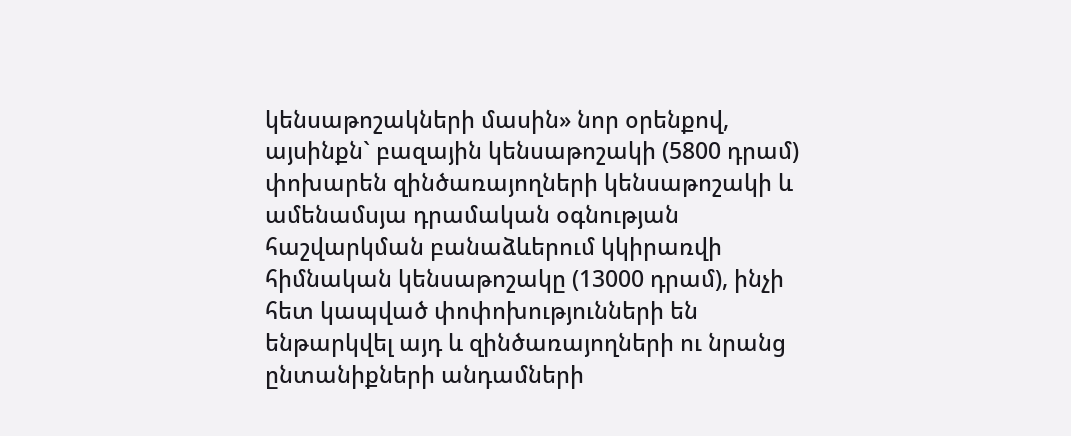կենսաթոշակների մասին» նոր օրենքով, այսինքն` բազային կենսաթոշակի (5800 դրամ) փոխարեն զինծառայողների կենսաթոշակի և ամենամսյա դրամական օգնության հաշվարկման բանաձևերում կկիրառվի հիմնական կենսաթոշակը (13000 դրամ), ինչի հետ կապված փոփոխությունների են ենթարկվել այդ և զինծառայողների ու նրանց ընտանիքների անդամների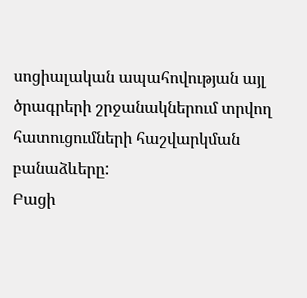սոցիալական ապահովության այլ ծրագրերի շրջանակներում տրվող հատուցումների հաշվարկման բանաձևերը:
Բացի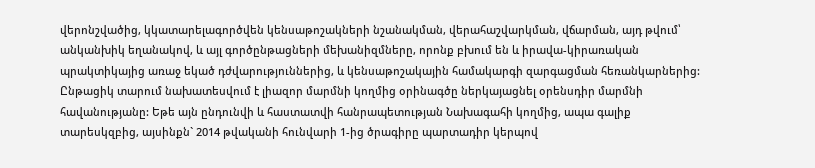վերոնշվածից, կկատարելագործվեն կենսաթոշակների նշանակման, վերահաշվարկման, վճարման, այդ թվում՝ անկանխիկ եղանակով, և այլ գործընթացների մեխանիզմները, որոնք բխում են և իրավա-կիրառական պրակտիկայից առաջ եկած դժվարություններից, և կենսաթոշակային համակարգի զարգացման հեռանկարներից: Ընթացիկ տարում նախատեսվում է լիազոր մարմնի կողմից օրինագծը ներկայացնել օրենսդիր մարմնի հավանությանը: Եթե այն ընդունվի և հաստատվի հանրապետության Նախագահի կողմից, ապա գալիք տարեսկզբից, այսինքն` 2014 թվականի հունվարի 1-ից ծրագիրը պարտադիր կերպով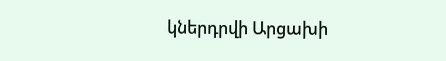կներդրվի Արցախի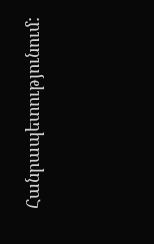Հանրապետությունում: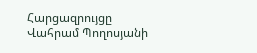Հարցազրույցը Վահրամ Պողոսյանի